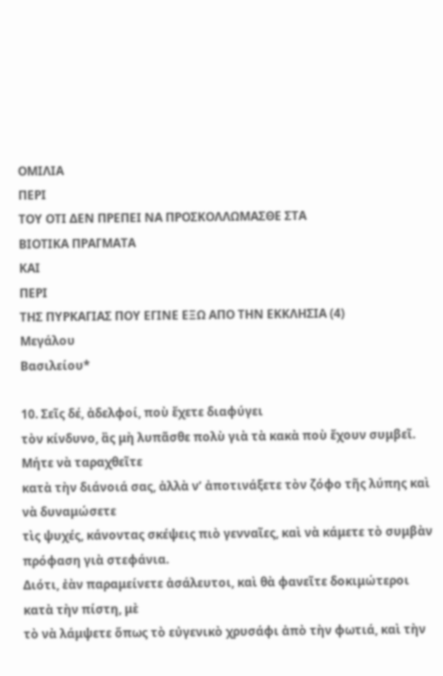ΟΜΙΛΙΑ
ΠΕΡΙ
ΤΟΥ ΟΤΙ ΔΕΝ ΠΡΕΠΕΙ ΝΑ ΠΡΟΣΚΟΛΛΩΜΑΣΘΕ ΣΤΑ
ΒΙΟΤΙΚΑ ΠΡΑΓΜΑΤΑ
ΚΑΙ
ΠΕΡΙ
ΤΗΣ ΠΥΡΚΑΓΙΑΣ ΠΟΥ ΕΓΙΝΕ ΕΞΩ ΑΠΟ ΤΗΝ ΕΚΚΛΗΣΙΑ (4)
Μεγάλου
Βασιλείου*

10. Σεῖς δέ, ἀδελφοί, ποὺ ἔχετε διαφύγει
τὸν κίνδυνο, ἂς μὴ λυπᾶσθε πολὺ γιὰ τὰ κακὰ ποὺ ἔχουν συμβεῖ. Μήτε νὰ ταραχθεῖτε
κατὰ τὴν διάνοιά σας, ἀλλὰ ν’ ἀποτινάξετε τὸν ζόφο τῆς λύπης καὶ νὰ δυναμώσετε
τὶς ψυχές, κάνοντας σκέψεις πιὸ γενναῖες, καὶ νὰ κάμετε τὸ συμβὰν πρόφαση γιὰ στεφάνια.
Διότι, ἐὰν παραμείνετε ἀσάλευτοι, καὶ θὰ φανεῖτε δοκιμώτεροι κατὰ τὴν πίστη, μὲ
τὸ νὰ λάμψετε ὅπως τὸ εὐγενικὸ χρυσάφι ἀπὸ τὴν φωτιά, καὶ τὴν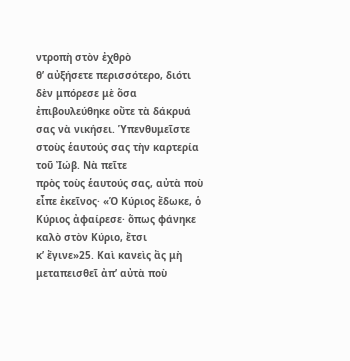ντροπὴ στὸν ἐχθρὸ
θ’ αὐξήσετε περισσότερο, διότι δὲν μπόρεσε μὲ ὅσα ἐπιβουλεύθηκε οὔτε τὰ δάκρυά
σας νὰ νικήσει. Ὑπενθυμεῖστε στοὺς ἑαυτούς σας τὴν καρτερία τοῦ Ἰώβ. Νὰ πεῖτε
πρὸς τοὺς ἑαυτούς σας, αὐτὰ ποὺ εἶπε ἐκεῖνος· «Ὁ Κύριος ἔδωκε, ὁ Κύριος ἀφαίρεσε· ὅπως φάνηκε καλὸ στὸν Κύριο, ἔτσι
κ’ ἔγινε»25. Καὶ κανεὶς ἂς μὴ μεταπεισθεῖ ἀπ’ αὐτὰ ποὺ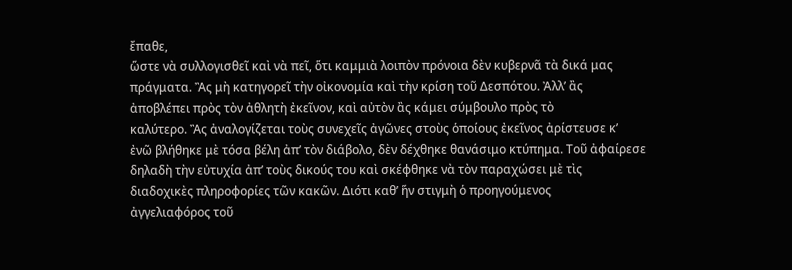ἔπαθε,
ὥστε νὰ συλλογισθεῖ καὶ νὰ πεῖ, ὅτι καμμιὰ λοιπὸν πρόνοια δὲν κυβερνᾶ τὰ δικά μας
πράγματα. Ἂς μὴ κατηγορεῖ τὴν οἰκονομία καὶ τὴν κρίση τοῦ Δεσπότου. Ἀλλ’ ἂς
ἀποβλέπει πρὸς τὸν ἀθλητὴ ἐκεῖνον, καὶ αὐτὸν ἂς κάμει σύμβουλο πρὸς τὸ
καλύτερο. Ἂς ἀναλογίζεται τοὺς συνεχεῖς ἀγῶνες στοὺς ὁποίους ἐκεῖνος ἀρίστευσε κ’
ἐνῶ βλήθηκε μὲ τόσα βέλη ἀπ’ τὸν διάβολο, δὲν δέχθηκε θανάσιμο κτύπημα. Τοῦ ἀφαίρεσε
δηλαδὴ τὴν εὐτυχία ἀπ’ τοὺς δικούς του καὶ σκέφθηκε νὰ τὸν παραχώσει μὲ τὶς
διαδοχικὲς πληροφορίες τῶν κακῶν. Διότι καθ’ ἥν στιγμὴ ὁ προηγούμενος
ἀγγελιαφόρος τοῦ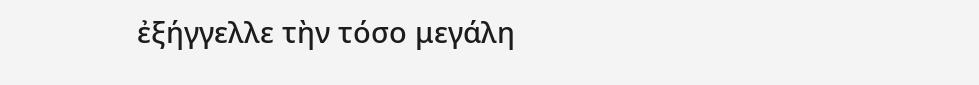ἐξήγγελλε τὴν τόσο μεγάλη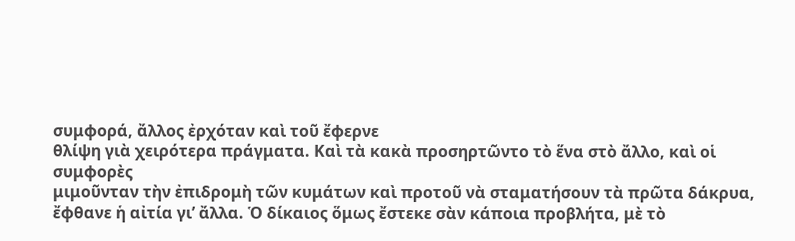συμφορά, ἄλλος ἐρχόταν καὶ τοῦ ἔφερνε
θλίψη γιὰ χειρότερα πράγματα. Καὶ τὰ κακὰ προσηρτῶντο τὸ ἕνα στὸ ἄλλο, καὶ οἱ συμφορὲς
μιμοῦνταν τὴν ἐπιδρομὴ τῶν κυμάτων καὶ προτοῦ νὰ σταματήσουν τὰ πρῶτα δάκρυα,
ἔφθανε ἡ αἰτία γι’ ἄλλα. Ὁ δίκαιος ὅμως ἔστεκε σὰν κάποια προβλήτα, μὲ τὸ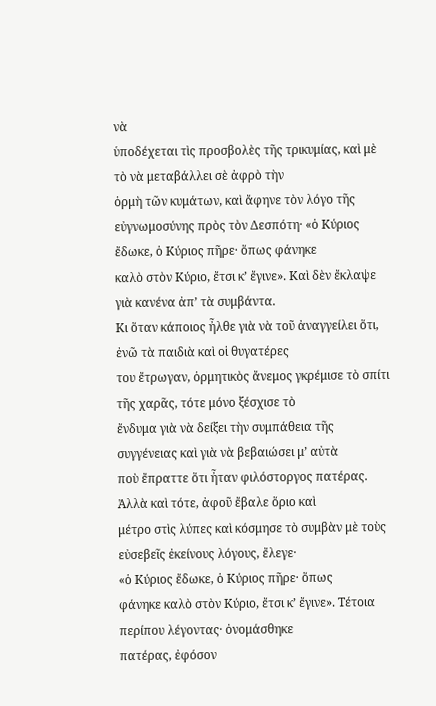νὰ
ὑποδέχεται τὶς προσβολὲς τῆς τρικυμίας, καὶ μὲ τὸ νὰ μεταβάλλει σὲ ἀφρὸ τὴν
ὁρμὴ τῶν κυμάτων, καὶ ἄφηνε τὸν λόγο τῆς εὐγνωμοσύνης πρὸς τὸν Δεσπότη· «ὁ Κύριος ἔδωκε, ὁ Κύριος πῆρε· ὅπως φάνηκε
καλὸ στὸν Κύριο, ἔτσι κ’ ἔγινε». Καὶ δὲν ἔκλαψε γιὰ κανένα ἀπ’ τὰ συμβάντα.
Κι ὅταν κάποιος ἦλθε γιὰ νὰ τοῦ ἀναγγείλει ὅτι, ἐνῶ τὰ παιδιὰ καὶ οἱ θυγατέρες
του ἔτρωγαν, ὁρμητικὸς ἄνεμος γκρέμισε τὸ σπίτι τῆς χαρᾶς, τότε μόνο ξέσχισε τὸ
ἔνδυμα γιὰ νὰ δείξει τὴν συμπάθεια τῆς συγγένειας καὶ γιὰ νὰ βεβαιώσει μ’ αὐτὰ
ποὺ ἔπραττε ὅτι ἦταν φιλόστοργος πατέρας. Ἀλλὰ καὶ τότε, ἀφοῦ ἔβαλε ὅριο καὶ
μέτρο στὶς λύπες καὶ κόσμησε τὸ συμβὰν μὲ τοὺς εὐσεβεῖς ἐκείνους λόγους, ἔλεγε·
«ὁ Κύριος ἔδωκε, ὁ Κύριος πῆρε· ὅπως
φάνηκε καλὸ στὸν Κύριο, ἔτσι κ’ ἔγινε». Τέτοια περίπου λέγοντας· ὀνομάσθηκε
πατέρας, ἐφόσον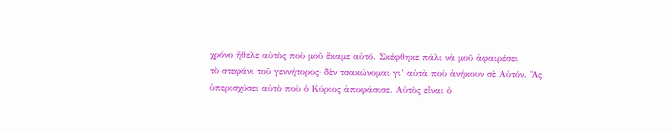χρόνο ἤθελε αὐτὸς ποὺ μοῦ ἔκαμε αὐτό. Σκέφθηκε πάλι νὰ μοῦ ἀφαιρέσει
τὸ στεφάνι τοῦ γεννήτορος· δὲν τσακώνομαι γι’ αὐτὰ ποὺ ἀνήκουν σὲ Αὐτόν. Ἂς
ὑπερισχύσει αὐτὸ ποὺ ὁ Κύριος ἀποφάσισε. Αὐτὸς εἶναι ὁ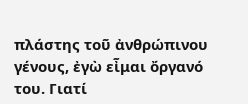πλάστης τοῦ ἀνθρώπινου
γένους, ἐγὼ εἶμαι ὄργανό του. Γιατί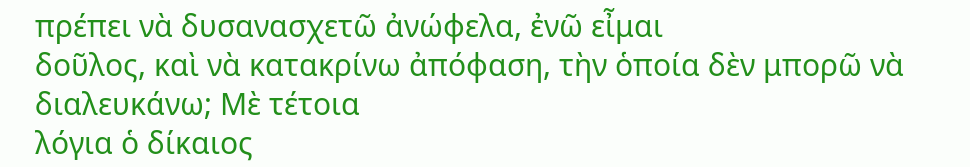πρέπει νὰ δυσανασχετῶ ἀνώφελα, ἐνῶ εἶμαι
δοῦλος, καὶ νὰ κατακρίνω ἀπόφαση, τὴν ὁποία δὲν μπορῶ νὰ διαλευκάνω; Μὲ τέτοια
λόγια ὁ δίκαιος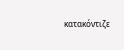κατακόντιζε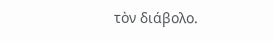τὸν διάβολο.